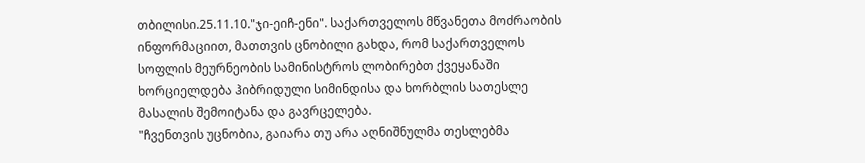თბილისი.25.11.10."ჯი-ეიჩ-ენი". საქართველოს მწვანეთა მოძრაობის ინფორმაციით, მათთვის ცნობილი გახდა, რომ საქართველოს სოფლის მეურნეობის სამინისტროს ლობირებთ ქვეყანაში ხორციელდება ჰიბრიდული სიმინდისა და ხორბლის სათესლე მასალის შემოიტანა და გავრცელება.
"ჩვენთვის უცნობია, გაიარა თუ არა აღნიშნულმა თესლებმა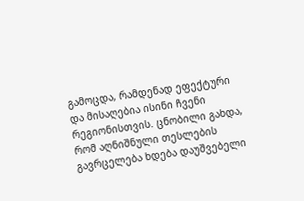გამოცდა, რამდენად ეფექტური და მისაღებია ისინი ჩვენი რეგიონისთვის. ცნობილი გახდა, რომ აღნიშნული თესლების გავრცელება ხდება დაუშვებელი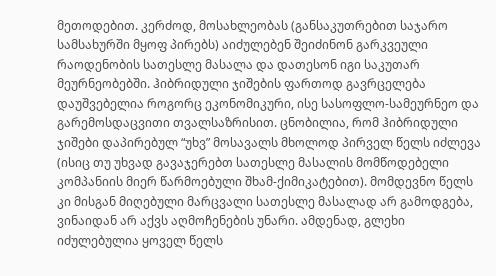მეთოდებით. კერძოდ, მოსახლეობას (განსაკუთრებით საჯარო სამსახურში მყოფ პირებს) აიძულებენ შეიძინონ გარკვეული რაოდენობის სათესლე მასალა და დათესონ იგი საკუთარ მეურნეობებში. ჰიბრიდული ჯიშების ფართოდ გავრცელება დაუშვებელია როგორც ეკონომიკური, ისე სასოფლო-სამეურნეო და გარემოსდაცვითი თვალსაზრისით. ცნობილია, რომ ჰიბრიდული ჯიშები დაპირებულ “უხვ” მოსავალს მხოლოდ პირველ წელს იძლევა (ისიც თუ უხვად გავაჯერებთ სათესლე მასალის მომწოდებელი კომპანიის მიერ წარმოებული შხამ-ქიმიკატებით). მომდევნო წელს კი მისგან მიღებული მარცვალი სათესლე მასალად არ გამოდგება, ვინაიდან არ აქვს აღმოჩენების უნარი. ამდენად, გლეხი იძულებულია ყოველ წელს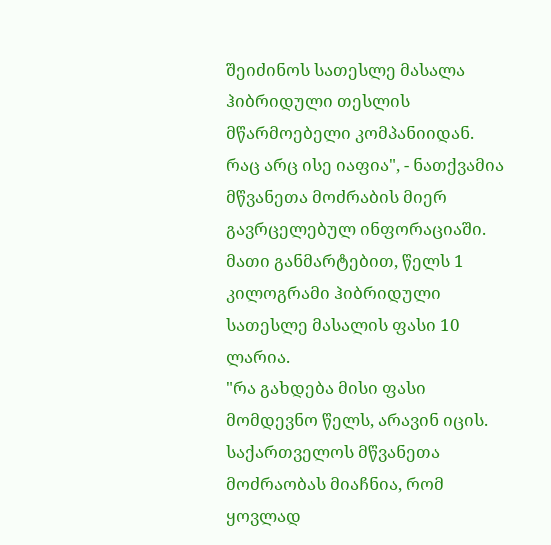შეიძინოს სათესლე მასალა ჰიბრიდული თესლის მწარმოებელი კომპანიიდან. რაც არც ისე იაფია", - ნათქვამია მწვანეთა მოძრაბის მიერ გავრცელებულ ინფორაციაში.
მათი განმარტებით, წელს 1 კილოგრამი ჰიბრიდული სათესლე მასალის ფასი 10 ლარია.
"რა გახდება მისი ფასი მომდევნო წელს, არავინ იცის. საქართველოს მწვანეთა მოძრაობას მიაჩნია, რომ ყოვლად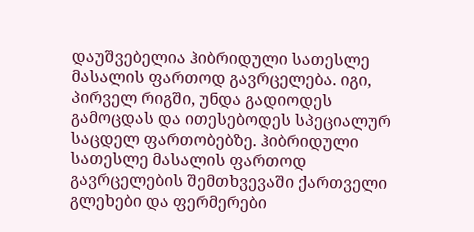დაუშვებელია ჰიბრიდული სათესლე მასალის ფართოდ გავრცელება. იგი, პირველ რიგში, უნდა გადიოდეს გამოცდას და ითესებოდეს სპეციალურ საცდელ ფართობებზე. ჰიბრიდული სათესლე მასალის ფართოდ გავრცელების შემთხვევაში ქართველი გლეხები და ფერმერები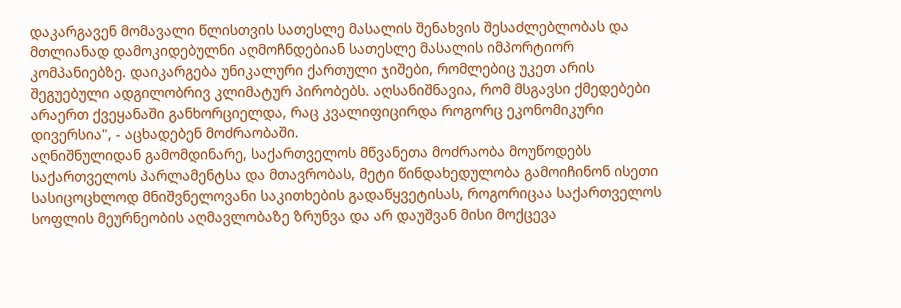დაკარგავენ მომავალი წლისთვის სათესლე მასალის შენახვის შესაძლებლობას და მთლიანად დამოკიდებულნი აღმოჩნდებიან სათესლე მასალის იმპორტიორ კომპანიებზე. დაიკარგება უნიკალური ქართული ჯიშები, რომლებიც უკეთ არის შეგუებული ადგილობრივ კლიმატურ პირობებს. აღსანიშნავია, რომ მსგავსი ქმედებები არაერთ ქვეყანაში განხორციელდა, რაც კვალიფიცირდა როგორც ეკონომიკური დივერსია", - აცხადებენ მოძრაობაში.
აღნიშნულიდან გამომდინარე, საქართველოს მწვანეთა მოძრაობა მოუწოდებს საქართველოს პარლამენტსა და მთავრობას, მეტი წინდახედულობა გამოიჩინონ ისეთი სასიცოცხლოდ მნიშვნელოვანი საკითხების გადაწყვეტისას, როგორიცაა საქართველოს სოფლის მეურნეობის აღმავლობაზე ზრუნვა და არ დაუშვან მისი მოქცევა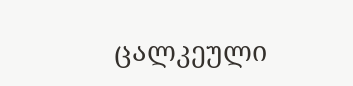ცალკეული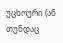უცხოური (ან თუნდაც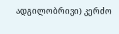ადგილობრივი) კერძო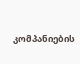კომპანიების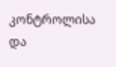კონტროლისა და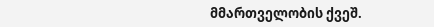მმართველობის ქვეშ.